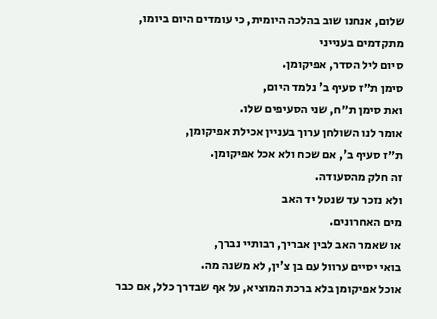שלום, אנחנו שוב בהלכה היומית, כי עומדים היום ביומו,
מתקדמים בענייני
סיום ליל הסדר, אפיקומן.
סימן ת״ז סעיף ב' נלמד היום,
ואת סימן ת״ח, שני הסעיפים שלו.
אומר לנו השולחן ערוך בעניין אכילת אפיקומן,
ת״ז סעיף ב', אם שכח ולא אכל אפיקומן.
זה חלק מהסעודה.
ולא נזכר עד שנטל יד האב
מים האחרונים.
או שאמר האב לבין אבריך, רבותיי נברך,
בואי יסיים ערוול עם בן צ'ין, לא משנה מה.
אוכל אפיקומן בלא ברכת המוציא, על אף שבדרך כלל, אם כבר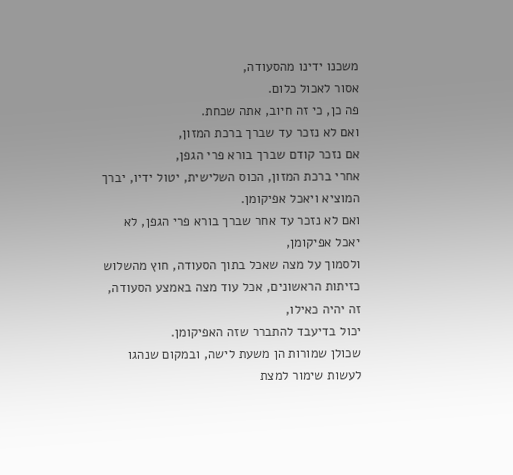משכנו ידינו מהסעודה,
אסור לאכול כלום.
פה כן, כי זה חיוב, אתה שכחת.
ואם לא נזכר עד שברך ברכת המזון,
אם נזכר קודם שברך בורא פרי הגפן,
אחרי ברכת המזון, הכוס השלישית, יטול ידיו, יברך המוציא ויאכל אפיקומן.
ואם לא נזכר עד אחר שברך בורא פרי הגפן, לא יאכל אפיקומן,
ולסמוך על מצה שאכל בתוך הסעודה, חוץ מהשלוש כזיתות הראשונים, אכל עוד מצה באמצע הסעודה,
זה יהיה כאילו,
יכול בדיעבד להתברר שזה האפיקומן.
שכולן שמורות הן משעת לישה, ובמקום שנהגו לעשות שימור למצת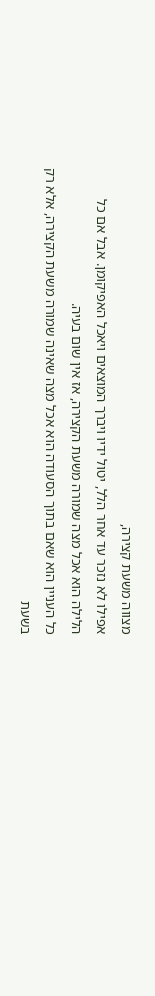מצווה משעת קצירה,
אפילו לא נזכר עד אחר הלל, יטול ידיו ויברך המוצאים ויאכל האפיקומן. אבל אם כל הלילה הוא אכל מצה שמורה משעת הקצירה, אז אין שום בעיה.
כל העניין הוא שאם בתוך הסעודה הוא אכל מצה שאינה שמורה משעת הקצירה, אלא רק בשעת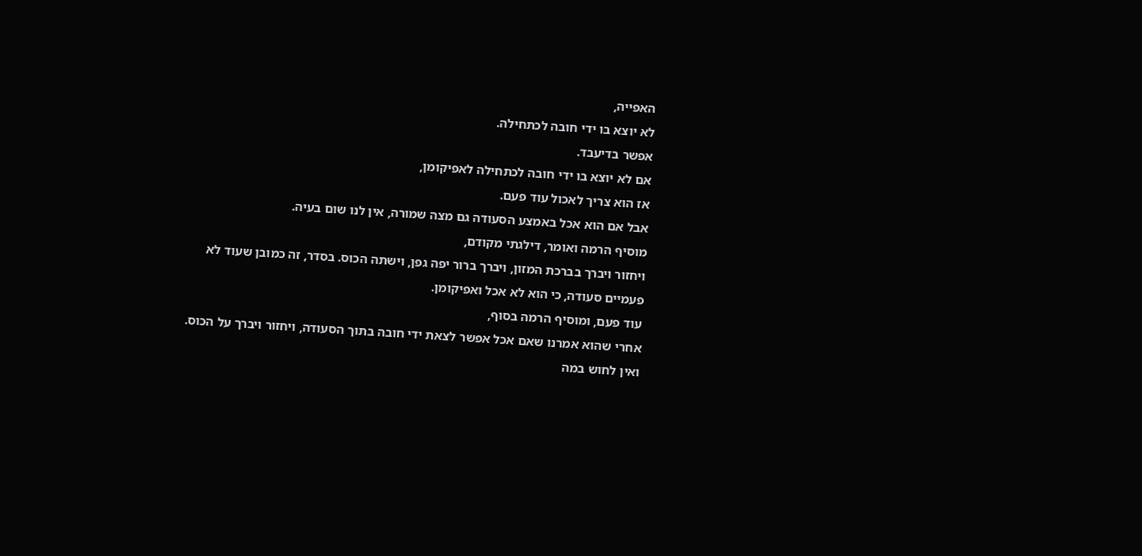האפייה,
לא יוצא בו ידי חובה לכתחילה.
אפשר בדיעבד.
אם לא יוצא בו ידי חובה לכתחילה לאפיקומן,
אז הוא צריך לאכול עוד פעם.
אבל אם הוא אכל באמצע הסעודה גם מצה שמורה, אין לנו שום בעיה.
מוסיף הרמה ואומר, דילגתי מקודם,
ויחזור ויברך בברכת המזון, ויברך ברור יפה גפן, וישתה הכוס. בסדר, זה כמובן שעוד לא
פעמיים סעודה, כי הוא לא אכל ואפיקומן.
עוד פעם, ומוסיף הרמה בסוף,
אחרי שהוא אמרנו שאם אכל אפשר לצאת ידי חובה בתוך הסעודה, ויחזור ויברך על הכוס.
ואין לחוש במה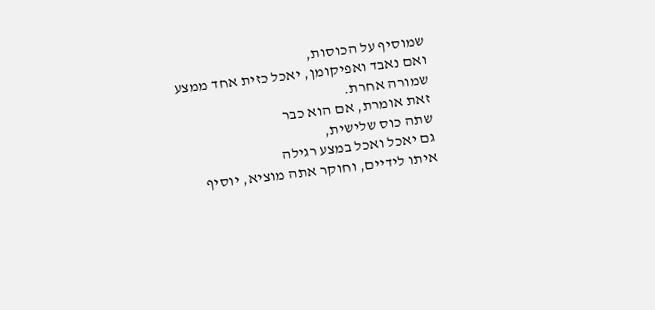שמוסיף על הכוסות,
ואם נאבד ואפיקומן, יאכל כזית אחד ממצע שמורה אחרת.
זאת אומרת, אם הוא כבר
שתה כוס שלישית,
גם יאכל ואכל במצע רגילה
איתו לידיים, וחוקר אתה מוציא, יוסיף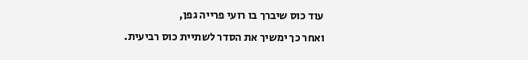עוד כוס שיברך בו רועי פרייה גפן,
ואחר כך ימשיך את הסדר לשתיית כוס רביעית.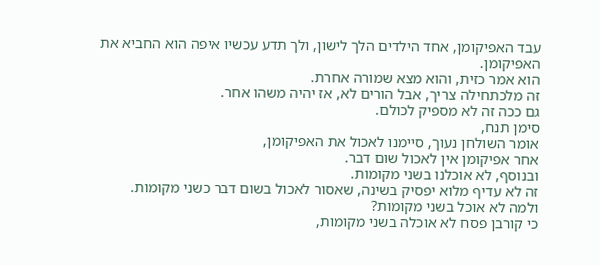עבד האפיקומן, אחד הילדים הלך לישון, ולך תדע עכשיו איפה הוא החביא את האפיקומן.
הוא אמר כזית, והוא מצא שמורה אחרת.
זה מלכתחילה צריך, אבל הורים לא, אז יהיה משהו אחר.
גם ככה זה לא מספיק לכולם.
סימן תנח,
אומר השולחן נעוך, סיימנו לאכול את האפיקומן,
אחר אפיקומן אין לאכול שום דבר.
ובנוסף, לא אוכלנו בשני מקומות.
זה לא עדיף מלוא יפסיק בשינה, שאסור לאכול בשום דבר כשני מקומות.
ולמה לא אוכל בשני מקומות?
כי קורבן פסח לא אוכלה בשני מקומות,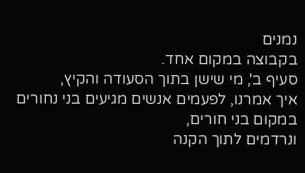נמנים
בקבוצה במקום אחד.
סעיף ב', מי שישן בתוך הסעודה והקיץ,
איך אמרנו, לפעמים אנשים מגיעים בני נחורים במקום בני חורים,
ונרדמים לתוך הקנה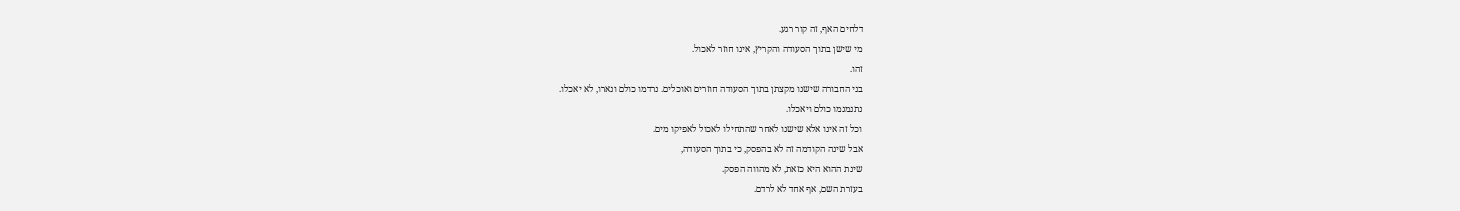דלחים האף, זה קור רגע.
מי שישן בתוך הסעודה והקריץ, אינו חוזר לאכול.
זהו.
בני החבורה שישנו מקצתן בתוך הסעודה חוזרים ואוכלים. נרדמו כולם ונארו, לא יאכלו.
נתנמנמו כולם ויאכלו.
וכל זה אינו אלא שישנו לאחר שהתחילו לאכול לאפיקו מים.
אבל שינה הקודמה זה לא בהפסק, כי בתוך הסעודה,
שינת ההוא היא כזאת, לא מהווה הפסק.
בעזרת השם, אף אחד לא לרדם.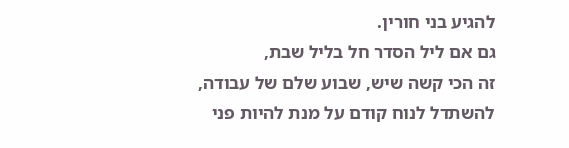להגיע בני חורין.
גם אם ליל הסדר חל בליל שבת,
זה הכי קשה שיש, שבוע שלם של עבודה,
להשתדל לנוח קודם על מנת להיות פני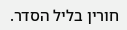חורין בליל הסדר.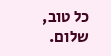כל טוב, שלום.